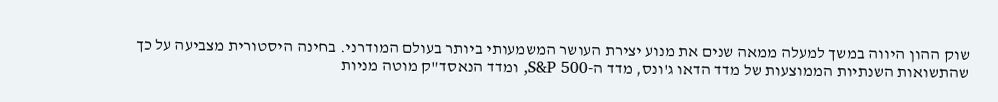שוק ההון היווה במשך למעלה ממאה שנים את מנוע יצירת העושר המשמעותי ביותר בעולם המודרני. בחינה היסטורית מצביעה על כך שהתשואות השנתיות הממוצעות של מדד הדאו ג'ונס, מדד ה-S&P 500, ומדד הנאסד"ק מוטה מניות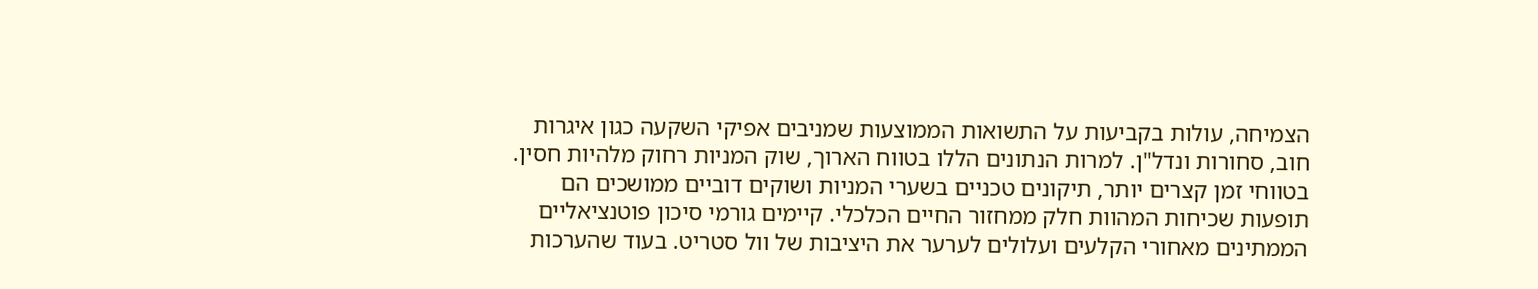הצמיחה, עולות בקביעות על התשואות הממוצעות שמניבים אפיקי השקעה כגון איגרות חוב, סחורות ונדל"ן. למרות הנתונים הללו בטווח הארוך, שוק המניות רחוק מלהיות חסין. בטווחי זמן קצרים יותר, תיקונים טכניים בשערי המניות ושוקים דוביים ממושכים הם תופעות שכיחות המהוות חלק ממחזור החיים הכלכלי. קיימים גורמי סיכון פוטנציאליים הממתינים מאחורי הקלעים ועלולים לערער את היציבות של וול סטריט. בעוד שהערכות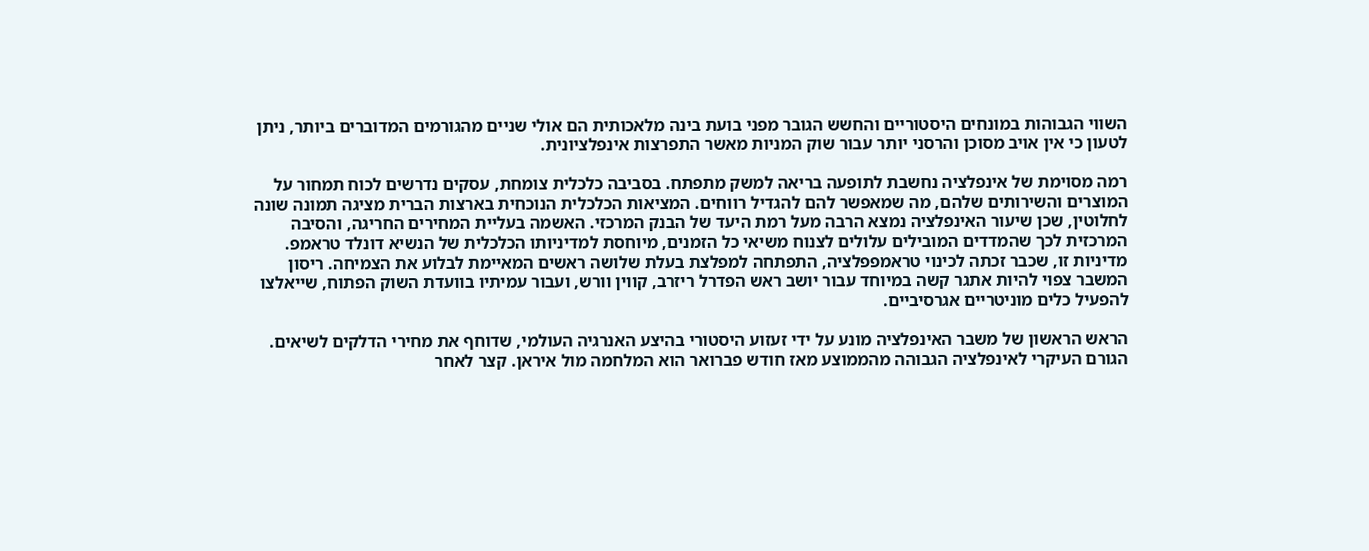השווי הגבוהות במונחים היסטוריים והחשש הגובר מפני בועת בינה מלאכותית הם אולי שניים מהגורמים המדוברים ביותר, ניתן לטעון כי אין אויב מסוכן והרסני יותר עבור שוק המניות מאשר התפרצות אינפלציונית.

רמה מסוימת של אינפלציה נחשבת לתופעה בריאה למשק מתפתח. בסביבה כלכלית צומחת, עסקים נדרשים לכוח תמחור על המוצרים והשירותים שלהם, מה שמאפשר להם להגדיל רווחים. המציאות הכלכלית הנוכחית בארצות הברית מציגה תמונה שונה לחלוטין, שכן שיעור האינפלציה נמצא הרבה מעל רמת היעד של הבנק המרכזי. האשמה בעליית המחירים החריגה, והסיבה המרכזית לכך שהמדדים המובילים עלולים לצנוח משיאי כל הזמנים, מיוחסת למדיניותו הכלכלית של הנשיא דונלד טראמפ. מדיניות זו, שכבר זכתה לכינוי טראמפפלציה, התפתחה למפלצת בעלת שלושה ראשים המאיימת לבלוע את הצמיחה. ריסון המשבר צפוי להיות אתגר קשה במיוחד עבור יושב ראש הפדרל ריזרב, קווין וורש, ועבור עמיתיו בוועדת השוק הפתוח, שייאלצו להפעיל כלים מוניטריים אגרסיביים.

הראש הראשון של משבר האינפלציה מונע על ידי זעזוע היסטורי בהיצע האנרגיה העולמי, שדוחף את מחירי הדלקים לשיאים. הגורם העיקרי לאינפלציה הגבוהה מהממוצע מאז חודש פברואר הוא המלחמה מול איראן. קצר לאחר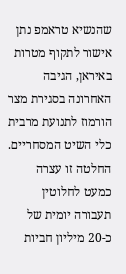שהנשיא טראמפ נתן אישור לתקוף מטרות באיראן, הגיבה האחרונה בסגירת מצר הורמוז לתנועת מרבית כלי השיט המסחריים. החלטה זו עצרה כמעט לחלוטין תעבורה יומית של כ-20 מיליון חביות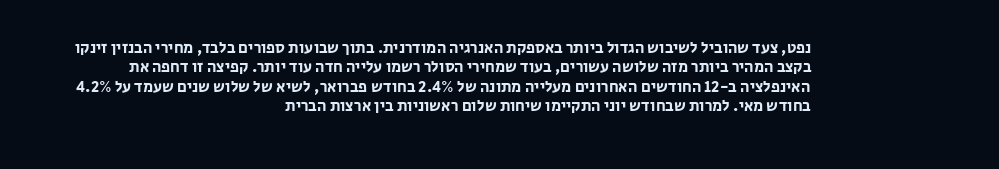נפט, צעד שהוביל לשיבוש הגדול ביותר באספקת האנרגיה המודרנית. בתוך שבועות ספורים בלבד, מחירי הבנזין זינקו בקצב המהיר ביותר מזה שלושה עשורים, בעוד שמחירי הסולר רשמו עלייה חדה עוד יותר. קפיצה זו דחפה את האינפלציה ב-12 החודשים האחרונים מעלייה מתונה של 2.4% בחודש פברואר, לשיא של שלוש שנים שעמד על 4.2% בחודש מאי. למרות שבחודש יוני התקיימו שיחות שלום ראשוניות בין ארצות הברית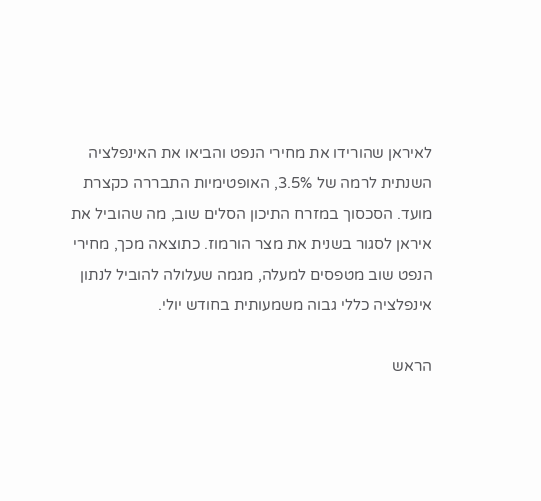לאיראן שהורידו את מחירי הנפט והביאו את האינפלציה השנתית לרמה של 3.5%, האופטימיות התבררה כקצרת מועד. הסכסוך במזרח התיכון הסלים שוב, מה שהוביל את איראן לסגור בשנית את מצר הורמוז. כתוצאה מכך, מחירי הנפט שוב מטפסים למעלה, מגמה שעלולה להוביל לנתון אינפלציה כללי גבוה משמעותית בחודש יולי.

הראש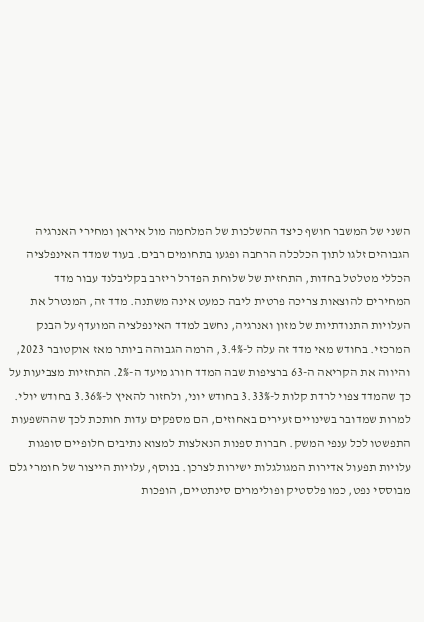השני של המשבר חושף כיצד ההשלכות של המלחמה מול איראן ומחירי האנרגיה הגבוהים זלגו לתוך הכלכלה הרחבה ופגעו בתחומים רבים. בעוד שמדד האינפלציה הכללי מטלטל בחדות, התחזית של שלוחת הפדרל ריזרב בקליבלנד עבור מדד המחירים להוצאות צריכה פרטית ליבה כמעט אינה משתנה. מדד זה, המנטרל את העלויות התנודתיות של מזון ואנרגיה, נחשב למדד האינפלציה המועדף על הבנק המרכזי. בחודש מאי מדד זה עלה ל-3.4%, הרמה הגבוהה ביותר מאז אוקטובר 2023, והיווה את הקריאה ה-63 ברציפות שבה המדד חורג מיעד ה-2%. התחזיות מצביעות על כך שהמדד צפוי לרדת קלות ל-3.33% בחודש יוני, ולחזור להאיץ ל-3.36% בחודש יולי. למרות שמדובר בשינויים זעירים באחוזים, הם מספקים עדות חותכת לכך שההשפעות התפשטו לכל ענפי המשק. חברות ספנות הנאלצות למצוא נתיבים חלופיים סופגות עלויות תפעול אדירות המגולגלות ישירות לצרכן. בנוסף, עלויות הייצור של חומרי גלם מבוססי נפט, כמו פלסטיק ופולימרים סינתטיים, הופכות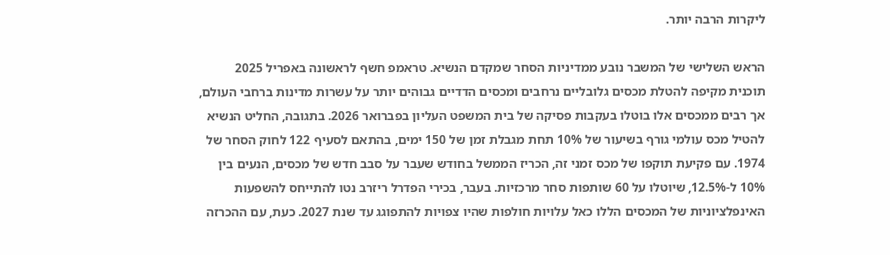ליקרות הרבה יותר.

הראש השלישי של המשבר נובע ממדיניות הסחר שמקדם הנשיא. טראמפ חשף לראשונה באפריל 2025 תוכנית מקיפה להטלת מכסים גלובליים נרחבים ומכסים הדדיים גבוהים יותר על עשרות מדינות ברחבי העולם, אך רבים ממכסים אלו בוטלו בעקבות פסיקה של בית המשפט העליון בפברואר 2026. בתגובה, החליט הנשיא להטיל מכס עולמי גורף בשיעור של 10% תחת מגבלת זמן של 150 ימים, בהתאם לסעיף 122 לחוק הסחר של 1974. עם פקיעת תוקפו של מכס זמני זה, הכריז הממשל בחודש שעבר על סבב חדש של מכסים, הנעים בין 10% ל-12.5%, שיוטלו על 60 שותפות סחר מרכזיות. בעבר, בכירי הפדרל ריזרב נטו להתייחס להשפעות האינפלציוניות של המכסים הללו כאל עלויות חולפות שהיו צפויות להתפוגג עד שנת 2027. כעת, עם ההכרזה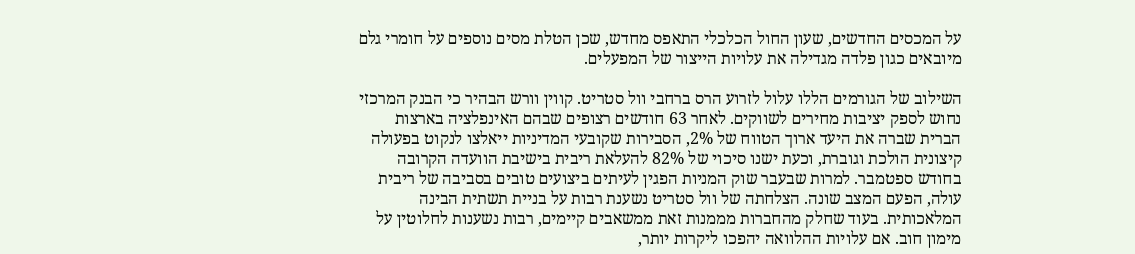על המכסים החדשים, שעון החול הכלכלי התאפס מחדש, שכן הטלת מסים נוספים על חומרי גלם מיובאים כגון פלדה מגדילה את עלויות הייצור של המפעלים.

השילוב של הגורמים הללו עלול לזרוע הרס ברחבי וול סטריט. קווין וורש הבהיר כי הבנק המרכזי נחוש לספק יציבות מחירים לשווקים. לאחר 63 חודשים רצופים שבהם האינפלציה בארצות הברית שברה את היעד ארוך הטווח של 2%, הסבירות שקובעי המדיניות ייאלצו לנקוט בפעולה קיצונית הולכת וגוברת, וכעת ישנו סיכוי של 82% להעלאת ריבית בישיבת הוועדה הקרובה בחודש ספטמבר. למרות שבעבר שוק המניות הפגין לעיתים ביצועים טובים בסביבה של ריבית עולה, הפעם המצב שונה. הצלחתה של וול סטריט נשענת רבות על בניית תשתית הבינה המלאכותית. בעוד שחלק מהחברות מממנות זאת ממשאבים קיימים, רבות נשענות לחלוטין על מימון חוב. אם עלויות ההלוואה יהפכו ליקרות יותר,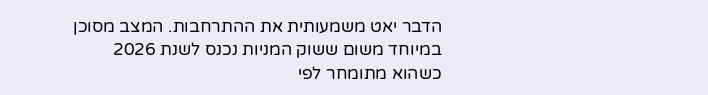הדבר יאט משמעותית את ההתרחבות. המצב מסוכן במיוחד משום ששוק המניות נכנס לשנת 2026 כשהוא מתומחר לפי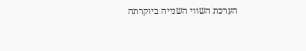הערכת השווי השנייה ביוקרתה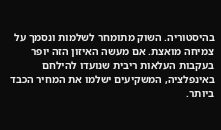בהיסטוריה. השוק מתומחר לשלמות ונסמך על צמיחה מואצת. אם מעשה האיזון הזה יופר בעקבות העלאות ריבית שנועדו להילחם באינפלציה, המשקיעים ישלמו את המחיר הכבד ביותר.